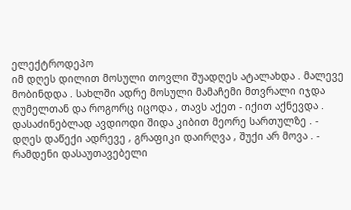ელექტროდეპო
იმ დღეს დილით მოსული თოვლი შუადღეს ატალახდა . მალევე მობინდდა . სახლში ადრე მოსული მამაჩემი მთვრალი იჯდა ღუმელთან და როგორც იცოდა , თავს აქეთ - იქით აქნევდა . დასაძინებლად ავდიოდი შიდა კიბით მეორე სართულზე . - დღეს დაწექი ადრევე , გრაფიკი დაირღვა , შუქი არ მოვა . - რამდენი დასაუთავებელი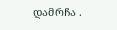დამრჩა .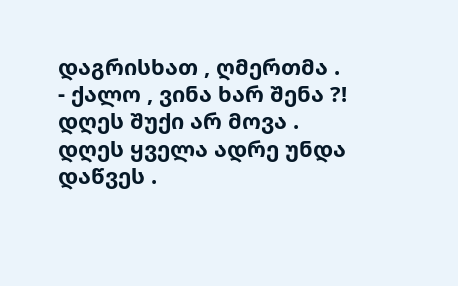დაგრისხათ , ღმერთმა . - ქალო , ვინა ხარ შენა ?! დღეს შუქი არ მოვა . დღეს ყველა ადრე უნდა დაწვეს .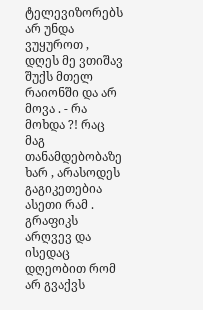ტელევიზორებს არ უნდა ვუყუროთ , დღეს მე ვთიშავ შუქს მთელ რაიონში და არ მოვა . - რა მოხდა ?! რაც მაგ თანამდებობაზე ხარ , არასოდეს გაგიკეთებია ასეთი რამ . გრაფიკს არღვევ და ისედაც დღეობით რომ არ გვაქვს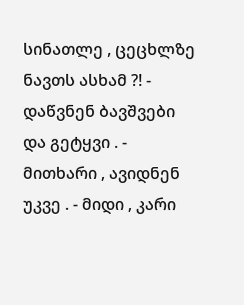სინათლე , ცეცხლზე ნავთს ასხამ ?! - დაწვნენ ბავშვები და გეტყვი . - მითხარი , ავიდნენ უკვე . - მიდი , კარი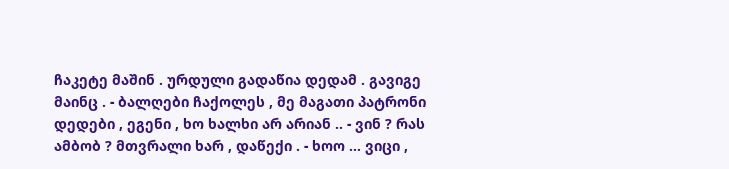ჩაკეტე მაშინ . ურდული გადაწია დედამ . გავიგე მაინც . - ბალღები ჩაქოლეს , მე მაგათი პატრონი დედები , ეგენი , ხო ხალხი არ არიან .. - ვინ ? რას ამბობ ? მთვრალი ხარ , დაწექი . - ხოო ... ვიცი ,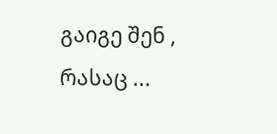გაიგე შენ , რასაც ...